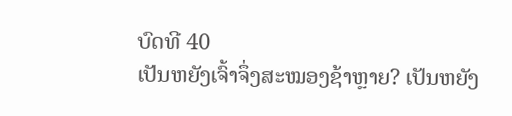ບົດທີ 40
ເປັນຫຍັງເຈົ້າຈຶ່ງສະໝອງຊ້າຫຼາຍ? ເປັນຫຍັງ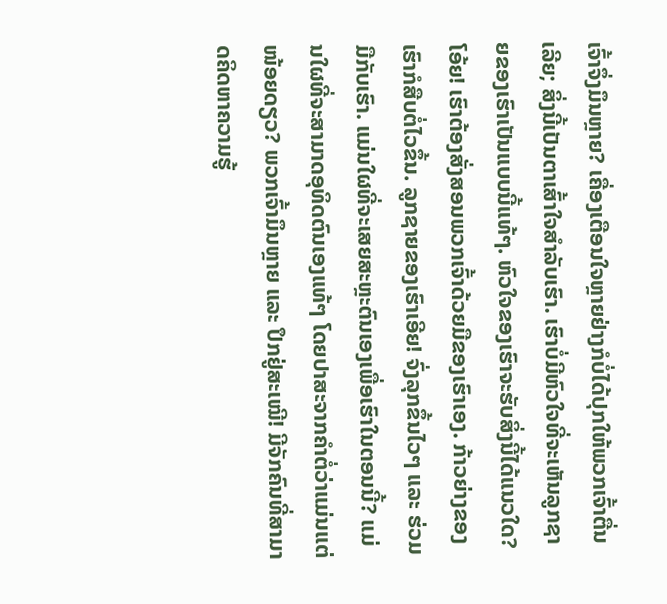ເຈົ້າຈຶ່ງມຶນຫຼາຍ? ເຄື່ອງເຕືອນໃຈຫຼາຍຢ່າງກໍບໍ່ໄດ້ປຸກໃຫ້ພວກເຈົ້າຕື່ນເລີຍ; ສິ່ງນີ້ເປັນຕາເສົ້າໃຈສຳລັບເຮົາ. ເຮົາບໍ່ມີຫົວໃຈທີ່ຈະເຫັນລູກຊາຍຂອງເຮົາເປັນແບບນີ້ແທ້ໆ. ຫົວໃຈຂອງເຮົາຈະຮັບສິ່ງນີ້ໄດ້ແນວໃດ? ໂອ້ຍ! ເຮົາຕ້ອງສັ່ງສອນພວກເຈົ້າດ້ວຍມືຂອງເຮົາເອງ. ກ້າວຍ່າງຂອງເຮົາກໍສືບຕໍ່ໄວຂຶ້ນ. ລູກຊາຍຂອງເຮົາເອີຍ! ຈົ່ງລຸກຂຶ້ນໄວໆ ແລະ ຮ່ວມມືກັບເຮົາ. ແມ່ນໃຜທີ່ຈະເສຍສະຫຼະຕົນເອງເພື່ອເຮົາໃນຕອນນີ້? ແມ່ນໃຜທີ່ຈະສາມາດອຸທິດຕົນເອງແທ້ໆ ໂດຍປາສະຈາກຄຳຕໍ່ວ່າແມ່ນແຕ່ໜ້ອຍດຽວ? ພວກເຈົ້າມຶນຫຼາຍ ແລະ ປຶກຢູ່ສະເໝີ! ມີຈັກຄົນທີ່ສາມາດຄິດຫາຄວາມຮູ້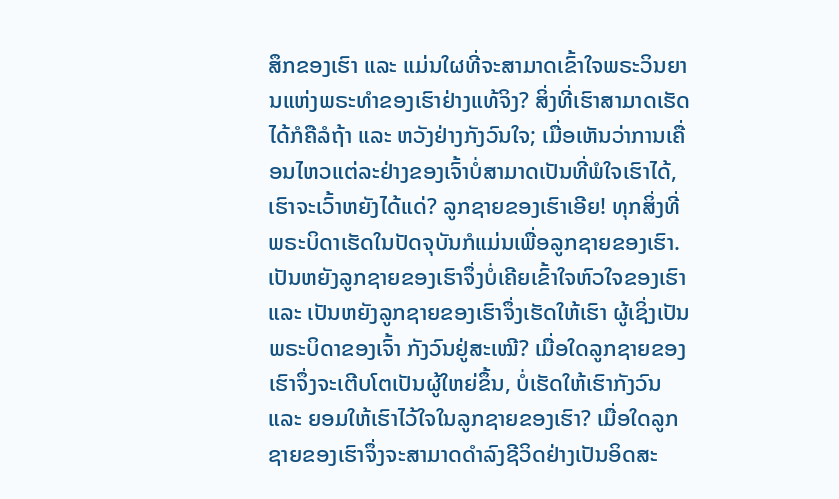ສຶກຂອງເຮົາ ແລະ ແມ່ນໃຜທີ່ຈະສາມາດເຂົ້າໃຈພຣະວິນຍານແຫ່ງພຣະທຳຂອງເຮົາຢ່າງແທ້ຈິງ? ສິ່ງທີ່ເຮົາສາມາດເຮັດໄດ້ກໍຄືລໍຖ້າ ແລະ ຫວັງຢ່າງກັງວົນໃຈ; ເມື່ອເຫັນວ່າການເຄື່ອນໄຫວແຕ່ລະຢ່າງຂອງເຈົ້າບໍ່ສາມາດເປັນທີ່ພໍໃຈເຮົາໄດ້, ເຮົາຈະເວົ້າຫຍັງໄດ້ແດ່? ລູກຊາຍຂອງເຮົາເອີຍ! ທຸກສິ່ງທີ່ພຣະບິດາເຮັດໃນປັດຈຸບັນກໍແມ່ນເພື່ອລູກຊາຍຂອງເຮົາ. ເປັນຫຍັງລູກຊາຍຂອງເຮົາຈຶ່ງບໍ່ເຄີຍເຂົ້າໃຈຫົວໃຈຂອງເຮົາ ແລະ ເປັນຫຍັງລູກຊາຍຂອງເຮົາຈຶ່ງເຮັດໃຫ້ເຮົາ ຜູ້ເຊິ່ງເປັນພຣະບິດາຂອງເຈົ້າ ກັງວົນຢູ່ສະເໝີ? ເມື່ອໃດລູກຊາຍຂອງເຮົາຈຶ່ງຈະເຕີບໂຕເປັນຜູ້ໃຫຍ່ຂຶ້ນ, ບໍ່ເຮັດໃຫ້ເຮົາກັງວົນ ແລະ ຍອມໃຫ້ເຮົາໄວ້ໃຈໃນລູກຊາຍຂອງເຮົາ? ເມື່ອໃດລູກຊາຍຂອງເຮົາຈຶ່ງຈະສາມາດດຳລົງຊີວິດຢ່າງເປັນອິດສະ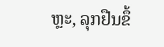ຫຼະ, ລຸກຢືນຂຶ້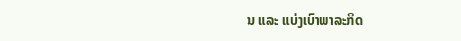ນ ແລະ ແບ່ງເບົາພາລະກິດ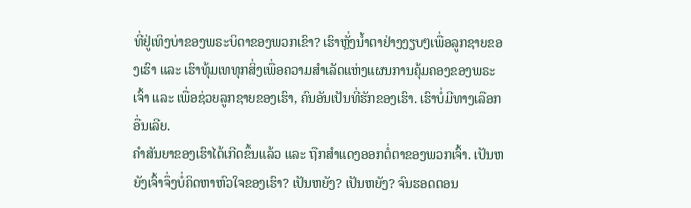ທີ່ຢູ່ເທິງບ່າຂອງພຣະບິດາຂອງພວກເຂົາ? ເຮົາຫຼັ່ງນໍ້າຕາຢ່າງງຽບໆເພື່ອລູກຊາຍຂອງເຮົາ ແລະ ເຮົາທຸ້ມເທທຸກສິ່ງເພື່ອຄວາມສຳເລັດແຫ່ງແຜນການຄຸ້ມຄອງຂອງພຣະເຈົ້າ ແລະ ເພື່ອຊ່ວຍລູກຊາຍຂອງເຮົາ, ຄົນອັນເປັນທີ່ຮັກຂອງເຮົາ. ເຮົາບໍ່ມີທາງເລືອກອື່ນເລີຍ.
ຄຳສັນຍາຂອງເຮົາໄດ້ເກີດຂຶ້ນແລ້ວ ແລະ ຖືກສຳແດງອອກຕໍ່ຕາຂອງພວກເຈົ້າ. ເປັນຫຍັງເຈົ້າຈຶ່ງບໍ່ຄິດຫາຫົວໃຈຂອງເຮົາ? ເປັນຫຍັງ? ເປັນຫຍັງ? ຈົນຮອດຕອນ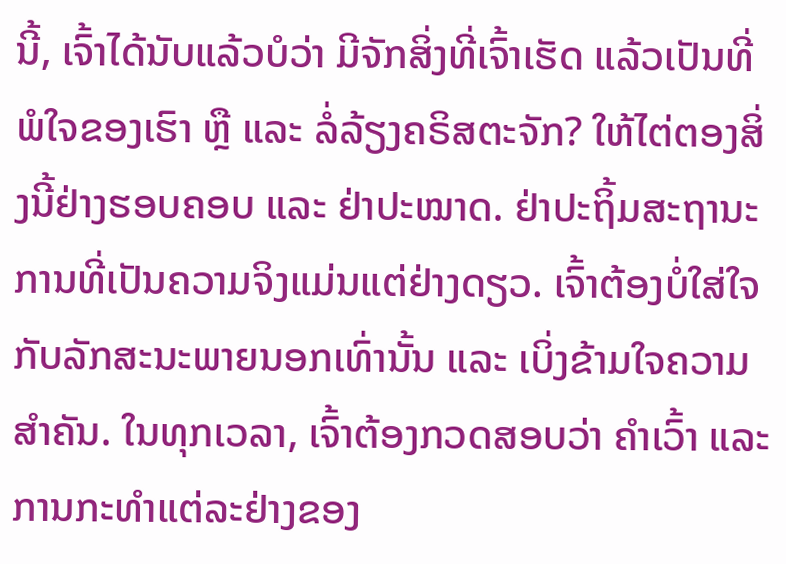ນີ້, ເຈົ້າໄດ້ນັບແລ້ວບໍວ່າ ມີຈັກສິ່ງທີ່ເຈົ້າເຮັດ ແລ້ວເປັນທີ່ພໍໃຈຂອງເຮົາ ຫຼື ແລະ ລໍ່ລ້ຽງຄຣິສຕະຈັກ? ໃຫ້ໄຕ່ຕອງສິ່ງນີ້ຢ່າງຮອບຄອບ ແລະ ຢ່າປະໝາດ. ຢ່າປະຖິ້ມສະຖານະການທີ່ເປັນຄວາມຈິງແມ່ນແຕ່ຢ່າງດຽວ. ເຈົ້າຕ້ອງບໍ່ໃສ່ໃຈກັບລັກສະນະພາຍນອກເທົ່ານັ້ນ ແລະ ເບິ່ງຂ້າມໃຈຄວາມສຳຄັນ. ໃນທຸກເວລາ, ເຈົ້າຕ້ອງກວດສອບວ່າ ຄຳເວົ້າ ແລະ ການກະທຳແຕ່ລະຢ່າງຂອງ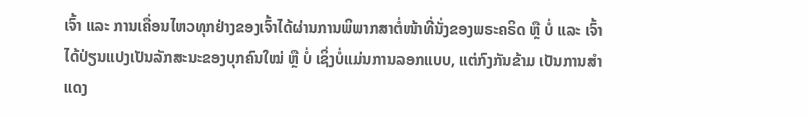ເຈົ້າ ແລະ ການເຄື່ອນໄຫວທຸກຢ່າງຂອງເຈົ້າໄດ້ຜ່ານການພິພາກສາຕໍ່ໜ້າທີ່ນັ່ງຂອງພຣະຄຣິດ ຫຼື ບໍ່ ແລະ ເຈົ້າໄດ້ປ່ຽນແປງເປັນລັກສະນະຂອງບຸກຄົນໃໝ່ ຫຼື ບໍ່ ເຊິ່ງບໍ່ແມ່ນການລອກແບບ, ແຕ່ກົງກັນຂ້າມ ເປັນການສຳແດງ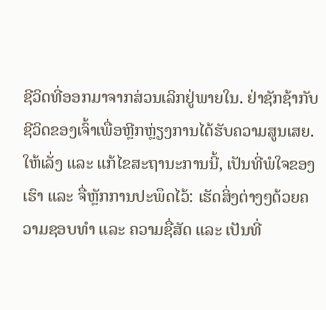ຊີວິດທີ່ອອກມາຈາກສ່ວນເລິກຢູ່ພາຍໃນ. ຢ່າຊັກຊ້າກັບຊີວິດຂອງເຈົ້າເພື່ອຫຼີກຫຼ່ຽງການໄດ້ຮັບຄວາມສູນເສຍ. ໃຫ້ເລັ່ງ ແລະ ແກ້ໄຂສະຖານະການນີ້, ເປັນທີ່ພໍໃຈຂອງເຮົາ ແລະ ຈື່ຫຼັກການປະພຶດໄວ້: ເຮັດສິ່ງຕ່າງໆດ້ວຍຄວາມຊອບທຳ ແລະ ຄວາມຊື່ສັດ ແລະ ເປັນທີ່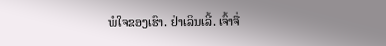ພໍໃຈຂອງເຮົາ. ຢ່າເລິນເລີ້. ເຈົ້າຈື່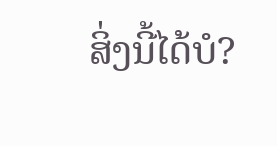ສິ່ງນີ້ໄດ້ບໍ?